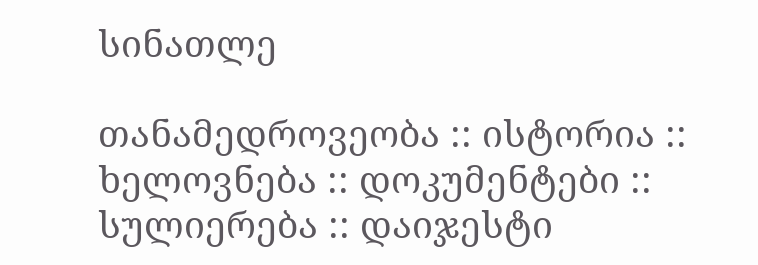სინათლე

თანამედროვეობა :: ისტორია :: ხელოვნება :: დოკუმენტები :: სულიერება :: დაიჯესტი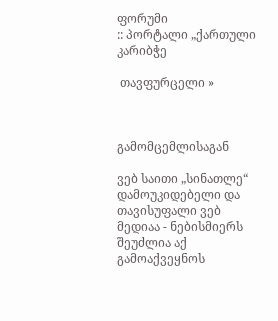ფორუმი
:: პორტალი „ქართული კარიბჭე

 თავფურცელი »



გამომცემლისაგან

ვებ საითი „სინათლე“ დამოუკიდებელი და თავისუფალი ვებ მედიაა - ნებისმიერს შეუძლია აქ გამოაქვეყნოს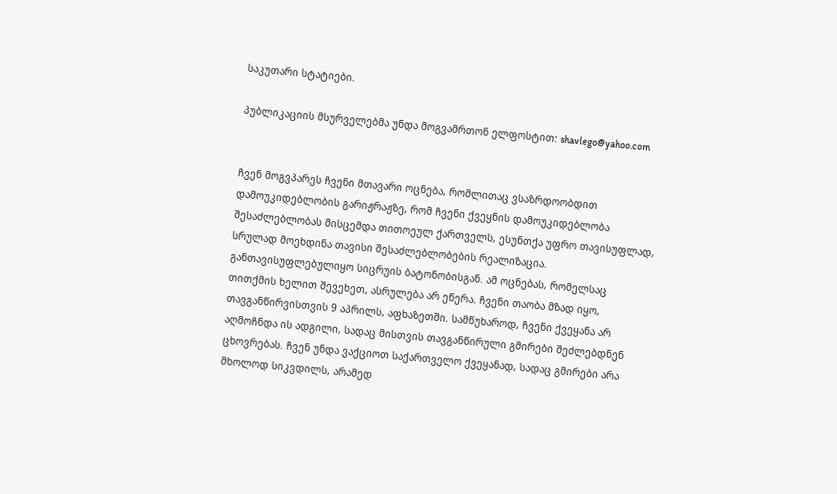საკუთარი სტატიები.

პუბლიკაციის მსურველებმა უნდა მოგვამრთონ ელფოსტით: shavlego@yahoo.com


ჩვენ მოგვპარეს ჩვენი მთავარი ოცნება, რომლითაც ვსაზრდოობდით დამოუკიდებლობის გარიჟრაჟზე, რომ ჩვენი ქვეყნის დამოუკიდებლობა შესაძლებლობას მისცემდა თითოეულ ქართველს, ესუნთქა უფრო თავისუფლად, სრულად მოეხდინა თავისი შესაძლებლობების რეალიზაცია. განთავისუფლებულიყო სიცრუის ბატონობისგან. ამ ოცნებას, რომელსაც თითქმის ხელით შევეხეთ, ასრულება არ ეწერა. ჩვენი თაობა მზად იყო, თავგანწირვისთვის 9 აპრილს, აფხაზეთში. სამწუხაროდ, ჩვენი ქვეყანა არ აღმოჩნდა ის ადგილი, სადაც მისთვის თავგანწირული გმირები შეძლებდნენ ცხოვრებას. ჩვენ უნდა ვაქციოთ საქართველო ქვეყანად, სადაც გმირები არა მხოლოდ სიკვდილს, არამედ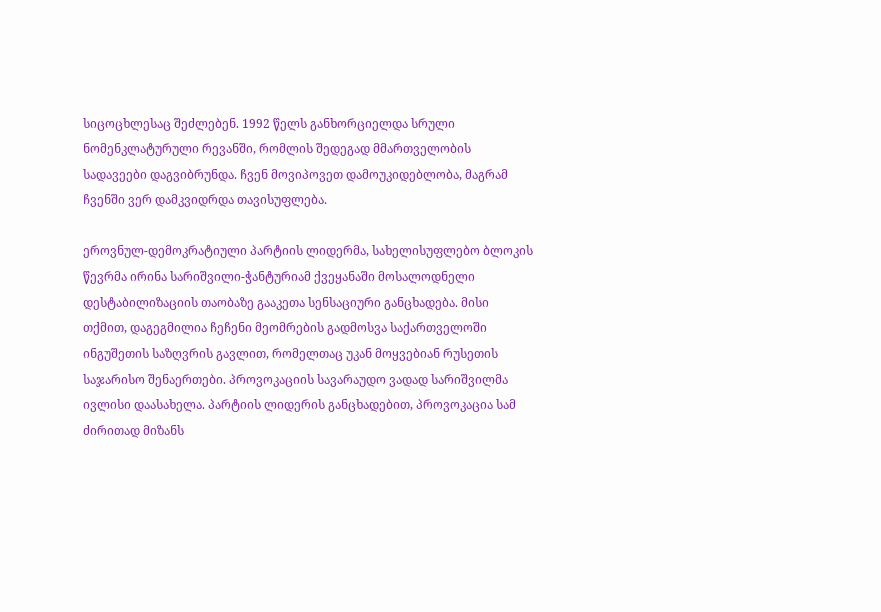სიცოცხლესაც შეძლებენ. 1992 წელს განხორციელდა სრული ნომენკლატურული რევანში, რომლის შედეგად მმართველობის სადავეები დაგვიბრუნდა. ჩვენ მოვიპოვეთ დამოუკიდებლობა, მაგრამ ჩვენში ვერ დამკვიდრდა თავისუფლება.

ეროვნულ-დემოკრატიული პარტიის ლიდერმა, სახელისუფლებო ბლოკის წევრმა ირინა სარიშვილი-ჭანტურიამ ქვეყანაში მოსალოდნელი დესტაბილიზაციის თაობაზე გააკეთა სენსაციური განცხადება. მისი თქმით, დაგეგმილია ჩეჩენი მეომრების გადმოსვა საქართველოში ინგუშეთის საზღვრის გავლით, რომელთაც უკან მოყვებიან რუსეთის საჯარისო შენაერთები. პროვოკაციის სავარაუდო ვადად სარიშვილმა ივლისი დაასახელა. პარტიის ლიდერის განცხადებით, პროვოკაცია სამ ძირითად მიზანს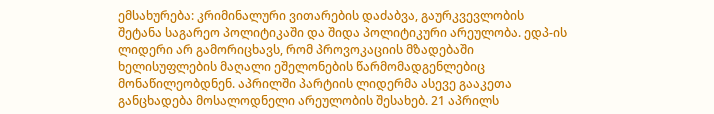ემსახურება: კრიმინალური ვითარების დაძაბვა, გაურკვევლობის შეტანა საგარეო პოლიტიკაში და შიდა პოლიტიკური არეულობა. ედპ-ის ლიდერი არ გამორიცხავს, რომ პროვოკაციის მზადებაში ხელისუფლების მაღალი ეშელონების წარმომადგენლებიც მონაწილეობდნენ. აპრილში პარტიის ლიდერმა ასევე გააკეთა განცხადება მოსალოდნელი არეულობის შესახებ. 21 აპრილს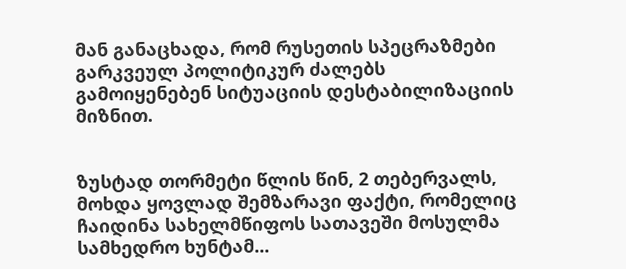მან განაცხადა, რომ რუსეთის სპეცრაზმები გარკვეულ პოლიტიკურ ძალებს გამოიყენებენ სიტუაციის დესტაბილიზაციის მიზნით.


ზუსტად თორმეტი წლის წინ, 2 თებერვალს, მოხდა ყოვლად შემზარავი ფაქტი, რომელიც ჩაიდინა სახელმწიფოს სათავეში მოსულმა სამხედრო ხუნტამ...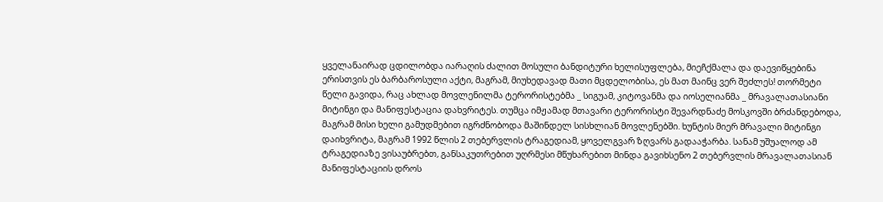ყველანაირად ცდილობდა იარაღის ძალით მოსული ბანდიტური ხელისუფლება, მიეჩქმალა და დაევიწყებინა ერისთვის ეს ბარბაროსული აქტი, მაგრამ, მიუხედავად მათი მცდელობისა, ეს მათ მაინც ვერ შეძლეს! თორმეტი წელი გავიდა, რაც ახლად მოვლენილმა ტერორისტებმა _ სიგუამ, კიტოვანმა და იოსელიანმა _ მრავალათასიანი მიტინგი და მანიფესტაცია დახვრიტეს. თუმცა იმჟამად მთავარი ტერორისტი შევარდნაძე მოსკოვში ბრძანდებოდა, მაგრამ მისი ხელი გამუდმებით იგრძნობოდა მაშინდელ სისხლიან მოვლენებში. ხუნტის მიერ მრავალი მიტინგი დაიხვრიტა, მაგრამ 1992 წლის 2 თებერვლის ტრაგედიამ, ყოველგვარ ზღვარს გადააჭარბა. სანამ უშუალოდ ამ ტრაგედიაზე ვისაუბრებთ, განსაკუთრებით უღრმესი მწუხარებით მინდა გავიხსენო 2 თებერვლის მრავალათასიან მანიფესტაციის დროს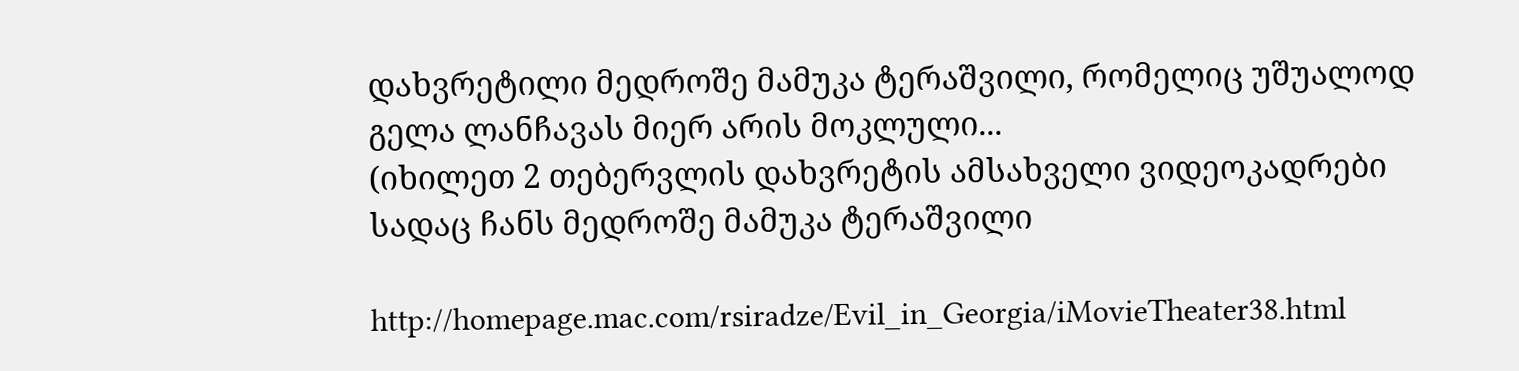დახვრეტილი მედროშე მამუკა ტერაშვილი, რომელიც უშუალოდ გელა ლანჩავას მიერ არის მოკლული...
(იხილეთ 2 თებერვლის დახვრეტის ამსახველი ვიდეოკადრები სადაც ჩანს მედროშე მამუკა ტერაშვილი

http://homepage.mac.com/rsiradze/Evil_in_Georgia/iMovieTheater38.html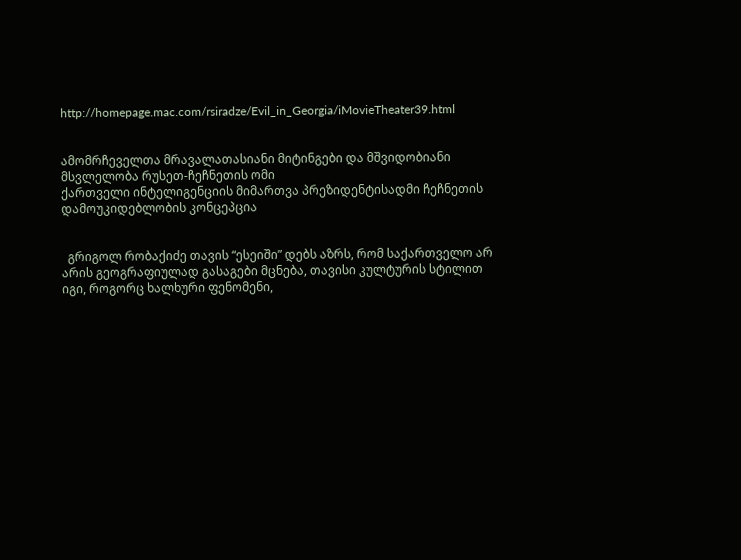http://homepage.mac.com/rsiradze/Evil_in_Georgia/iMovieTheater39.html


ამომრჩეველთა მრავალათასიანი მიტინგები და მშვიდობიანი მსვლელობა რუსეთ-ჩეჩნეთის ომი
ქართველი ინტელიგენციის მიმართვა პრეზიდენტისადმი ჩეჩნეთის დამოუკიდებლობის კონცეპცია


  გრიგოლ რობაქიძე თავის “ესეიში” დებს აზრს, რომ საქართველო არ არის გეოგრაფიულად გასაგები მცნება, თავისი კულტურის სტილით იგი, როგორც ხალხური ფენომენი,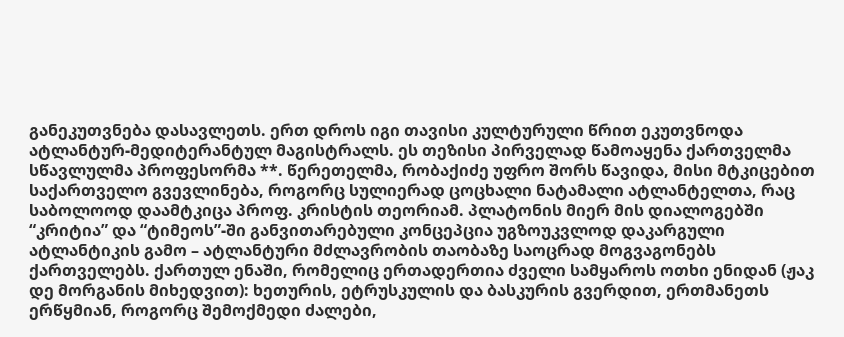განეკუთვნება დასავლეთს. ერთ დროს იგი თავისი კულტურული წრით ეკუთვნოდა ატლანტურ-მედიტერანტულ მაგისტრალს. ეს თეზისი პირველად წამოაყენა ქართველმა სწავლულმა პროფესორმა **. წერეთელმა, რობაქიძე უფრო შორს წავიდა, მისი მტკიცებით საქართველო გვევლინება, როგორც სულიერად ცოცხალი ნატამალი ატლანტელთა, რაც საბოლოოდ დაამტკიცა პროფ. კრისტის თეორიამ. პლატონის მიერ მის დიალოგებში “კრიტია” და “ტიმეოს”-ში განვითარებული კონცეპცია უგზოუკვლოდ დაკარგული ატლანტიკის გამო – ატლანტური მძლავრობის თაობაზე საოცრად მოგვაგონებს ქართველებს. ქართულ ენაში, რომელიც ერთადერთია ძველი სამყაროს ოთხი ენიდან (ჟაკ დე მორგანის მიხედვით): ხეთურის, ეტრუსკულის და ბასკურის გვერდით, ერთმანეთს ერწყმიან, როგორც შემოქმედი ძალები,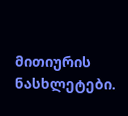მითიურის ნასხლეტები.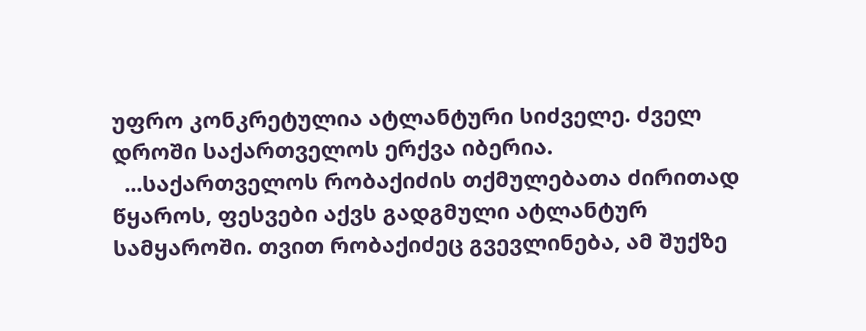უფრო კონკრეტულია ატლანტური სიძველე. ძველ დროში საქართველოს ერქვა იბერია.
  ...საქართველოს რობაქიძის თქმულებათა ძირითად წყაროს, ფესვები აქვს გადგმული ატლანტურ სამყაროში. თვით რობაქიძეც გვევლინება, ამ შუქზე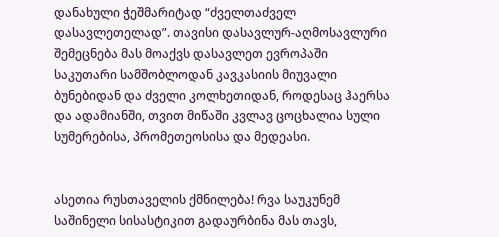დანახული ჭეშმარიტად “ძველთაძველ დასავლეთელად”. თავისი დასავლურ-აღმოსავლური შემეცნება მას მოაქვს დასავლეთ ევროპაში  საკუთარი სამშობლოდან კავკასიის მიუვალი ბუნებიდან და ძველი კოლხეთიდან, როდესაც ჰაერსა და ადამიანში, თვით მიწაში კვლავ ცოცხალია სული სუმერებისა, პრომეთეოსისა და მედეასი.


ასეთია რუსთაველის ქმნილება! რვა საუკუნემ საშინელი სისასტიკით გადაურბინა მას თავს,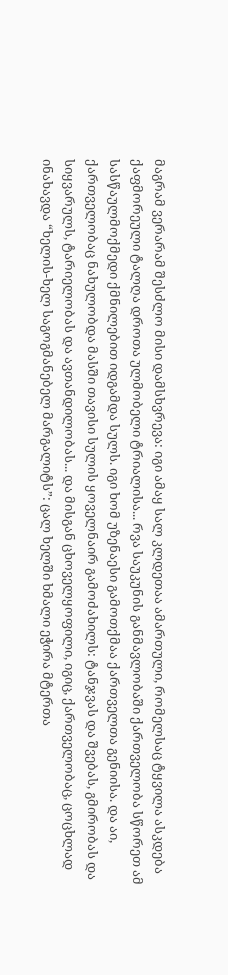მაგრამ ვერარამ შესძლო მისი დამსხვრევა: იგი ამაყ სალ კლდეთაა ამართული, რომელსაც ტყვილა ასკდება ქაფმორეული ტალღა დროთა ულმობელი ტრიალისა... რვა საუკუნის განმავლობაში ქართველობა სწორეთ ამ სასწაულმოქმედი ქმნილებით იდგამდა სულს. იგი ხომ უზენაესი გამოთქმაა ქართველთა გენიისა. და აი, ქართველობაც ნახულობდა მასში თავისი სულის ყოველნაირ გამოძახილს: ტანჯვას და შვებას, გმირობას და სიყვარულს, ტარიელობას და ავთანდილობას... და მისგან ცხოველყოფილი, იგიც, ქართველობაც, ცოცხლად ინახავდა “ხელის-ხელ საგოგმანებელ მარგალიტს”: ცალ ხელში ხმალი ეჭირა მტერთა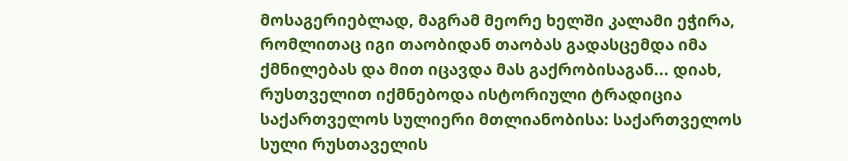მოსაგერიებლად, მაგრამ მეორე ხელში კალამი ეჭირა, რომლითაც იგი თაობიდან თაობას გადასცემდა იმა ქმნილებას და მით იცავდა მას გაქრობისაგან... დიახ, რუსთველით იქმნებოდა ისტორიული ტრადიცია საქართველოს სულიერი მთლიანობისა: საქართველოს სული რუსთაველის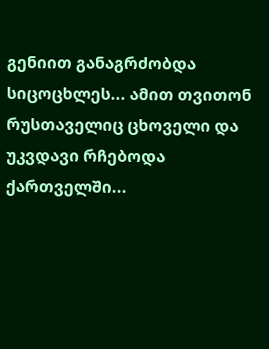გენიით განაგრძობდა სიცოცხლეს... ამით თვითონ რუსთაველიც ცხოველი და უკვდავი რჩებოდა ქართველში...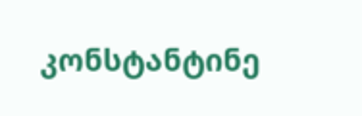კონსტანტინე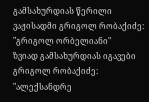გამსახურდიას წერილი ვაჟისადმი გრიგოლ რობაქიძე: "გრიგოლ ორბელიანი"
ზვიად გამსახურდიას იგავები გრიგოლ რობაქიძე: "ალექსანდრე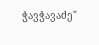ჭავჭავაძე"